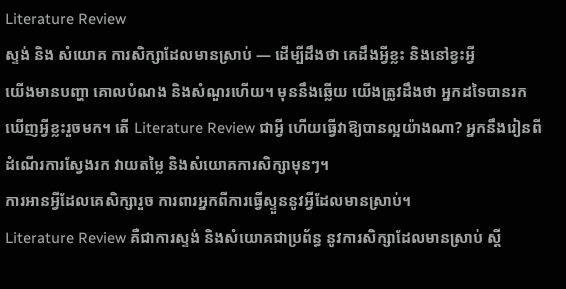Literature Review
ស្ទង់ និង សំយោគ ការសិក្សាដែលមានស្រាប់ — ដើម្បីដឹងថា គេដឹងអ្វីខ្លះ និងនៅខ្វះអ្វី
យើងមានបញ្ហា គោលបំណង និងសំណួរហើយ។ មុននឹងឆ្លើយ យើងត្រូវដឹងថា អ្នកដទៃបានរកឃើញអ្វីខ្លះរួចមក។ តើ Literature Review ជាអ្វី ហើយធ្វើវាឱ្យបានល្អយ៉ាងណា? អ្នកនឹងរៀនពីដំណើរការស្វែងរក វាយតម្លៃ និងសំយោគការសិក្សាមុនៗ។
ការអានអ្វីដែលគេសិក្សារួច ការពារអ្នកពីការធ្វើស្ទួននូវអ្វីដែលមានស្រាប់។
Literature Review គឺជាការស្ទង់ និងសំយោគជាប្រព័ន្ធ នូវការសិក្សាដែលមានស្រាប់ ស្តី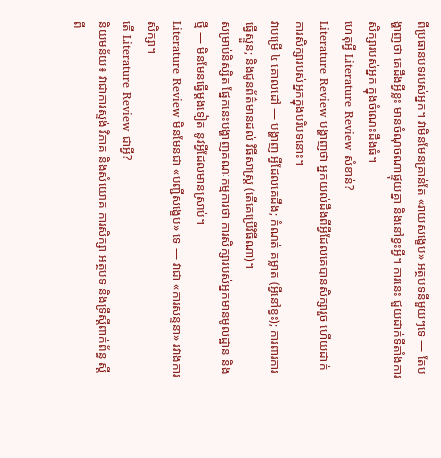ពីប្រធានបទរបស់អ្នក។ វាមិនមែនគ្រាន់តែ «រាយសង្ខេប» អត្ថបទនីមួយៗទេ — តែបង្ហាញថា គេដឹងអ្វីខ្លះ មានចំណុចណាផ្ទុយគ្នា និងនៅខ្វះអ្វី។ ការនេះ ជួយដាក់ទីតាំងការសិក្សារបស់អ្នក ក្នុងចំណេះដឹងធំ។
ហេតុអ្វី Literature Review សំខាន់?
Literature Review បង្ហាញថា អ្នកយល់ដឹងពីអ្វីដែលគេបានសិក្សារួច ហើយដាក់ការសិក្សារបស់អ្នកក្នុងបរិបទនោះ។
វាបម្រើ ៤ គោលដៅ — បង្ហាញ អ្វីដែលគេដឹង; កំណត់ គម្លាត (អ្វីនៅខ្វះ); ការពារការធ្វើស្ទួន; និងជូនព័ត៌មានដល់ វិធីសាស្ត្រ (តើគេប្រើវិធីណា)។
សម្រាប់និស្សិត ផ្នែកនេះបង្ហាញគណៈកម្មការថា ការសិក្សារបស់អ្នកមានមូលដ្ឋាន និងថ្មី — មិនមែនធ្វើម្តងទៀត នូវអ្វីដែលមានស្រាប់។
Literature Review មិនមែនជា «បញ្ជីសង្ខេប» ទេ — វាជា «ការសន្ទនា» រវាងការសិក្សា។
តើ Literature Review ជាអ្វី?
និយមន័យ៖ វាជាការស្ទង់ វិភាគ និងសំយោគ ការសិក្សា អត្ថបទ និងទ្រឹស្តីពាក់ព័ន្ធ ស្តីពី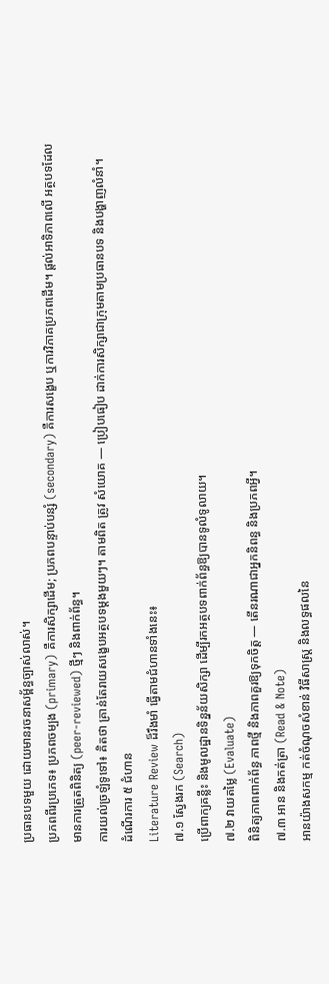ប្រធានបទមួយ ដោយមានរចនាសម្ព័ន្ធច្បាស់លាស់។
ប្រភពពីរប្រភេទ៖ ប្រភពចម្បង (primary) គឺការសិក្សាដើម; ប្រភពបន្ទាប់បន្សំ (secondary) គឺការសង្ខេប ឬការវិភាគប្រភពដើម។ ផ្តល់អាទិភាពលើ អត្ថបទដែលមានការត្រួតពិនិត្យ (peer-reviewed) ថ្មីៗ និងពាក់ព័ន្ធ។
ការយល់ច្រឡំទូទៅ៖ គិតថា គ្រាន់តែរាយសង្ខេបអត្ថបទម្តងមួយៗ។ តាមពិត ត្រូវ សំយោគ — ប្រៀបធៀប ដាក់ការសិក្សាជាក្រុមតាមប្រធានបទ និងបង្ហាញលំនាំ។
ដំណើរការ ៥ ជំហាន
Literature Review ដ៏រឹងមាំ ធ្វើតាមជំហានទាំងនេះ៖
៧.១ ស្វែងរក (Search)
ប្រើពាក្យគន្លឹះ និងមូលដ្ឋានទិន្នន័យសិក្សា ដើម្បីរកអត្ថបទពាក់ព័ន្ធឱ្យបានទូលំទូលាយ។
៧.២ វាយតម្លៃ (Evaluate)
ពិនិត្យភាពពាក់ព័ន្ធ ភាពថ្មី និងភាពគួរឱ្យទុកចិត្ត — តើនរណាជាអ្នកនិពន្ធ និងប្រភពអ្វី។
៧.៣ អាន និងកត់ត្រា (Read & Note)
អានយ៉ាងសកម្ម កត់ចំណុចសំខាន់ វិធីសាស្ត្រ និងលទ្ធផលនៃ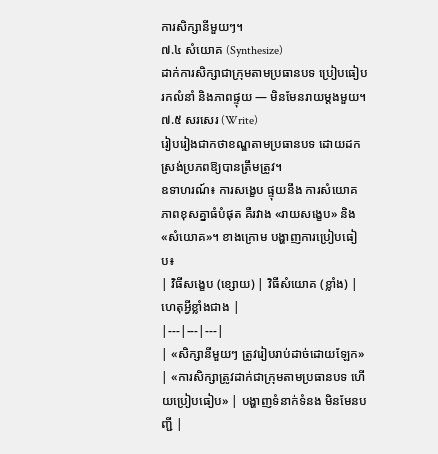ការសិក្សានីមួយៗ។
៧.៤ សំយោគ (Synthesize)
ដាក់ការសិក្សាជាក្រុមតាមប្រធានបទ ប្រៀបធៀប រកលំនាំ និងភាពផ្ទុយ — មិនមែនរាយម្តងមួយ។
៧.៥ សរសេរ (Write)
រៀបរៀងជាកថាខណ្ឌតាមប្រធានបទ ដោយដកស្រង់ប្រភពឱ្យបានត្រឹមត្រូវ។
ឧទាហរណ៍៖ ការសង្ខេប ផ្ទុយនឹង ការសំយោគ
ភាពខុសគ្នាធំបំផុត គឺរវាង «រាយសង្ខេប» និង «សំយោគ»។ ខាងក្រោម បង្ហាញការប្រៀបធៀប៖
| វិធីសង្ខេប (ខ្សោយ) | វិធីសំយោគ (ខ្លាំង) | ហេតុអ្វីខ្លាំងជាង |
|---|---|---|
| «សិក្សានីមួយៗ ត្រូវរៀបរាប់ដាច់ដោយឡែក» | «ការសិក្សាត្រូវដាក់ជាក្រុមតាមប្រធានបទ ហើយប្រៀបធៀប» | បង្ហាញទំនាក់ទំនង មិនមែនបញ្ជី |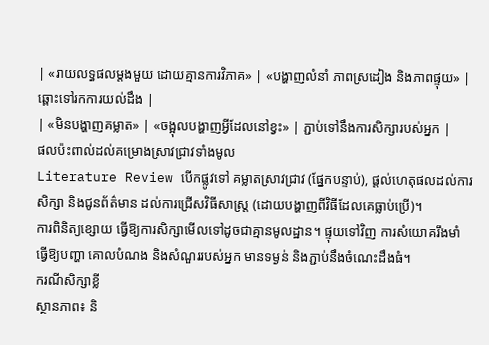| «រាយលទ្ធផលម្តងមួយ ដោយគ្មានការវិភាគ» | «បង្ហាញលំនាំ ភាពស្រដៀង និងភាពផ្ទុយ» | ឆ្ពោះទៅរកការយល់ដឹង |
| «មិនបង្ហាញគម្លាត» | «ចង្អុលបង្ហាញអ្វីដែលនៅខ្វះ» | ភ្ជាប់ទៅនឹងការសិក្សារបស់អ្នក |
ផលប៉ះពាល់ដល់គម្រោងស្រាវជ្រាវទាំងមូល
Literature Review បើកផ្លូវទៅ គម្លាតស្រាវជ្រាវ (ផ្នែកបន្ទាប់), ផ្តល់ហេតុផលដល់ការសិក្សា និងជូនព័ត៌មាន ដល់ការជ្រើសវិធីសាស្ត្រ (ដោយបង្ហាញពីវិធីដែលគេធ្លាប់ប្រើ)។
ការពិនិត្យខ្សោយ ធ្វើឱ្យការសិក្សាមើលទៅដូចជាគ្មានមូលដ្ឋាន។ ផ្ទុយទៅវិញ ការសំយោគរឹងមាំ ធ្វើឱ្យបញ្ហា គោលបំណង និងសំណួររបស់អ្នក មានទម្ងន់ និងភ្ជាប់នឹងចំណេះដឹងធំ។
ករណីសិក្សាខ្លី
ស្ថានភាព៖ និ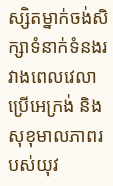ស្សិតម្នាក់ចង់សិក្សាទំនាក់ទំនងរវាងពេលវេលាប្រើអេក្រង់ និងសុខុមាលភាពរបស់យុវ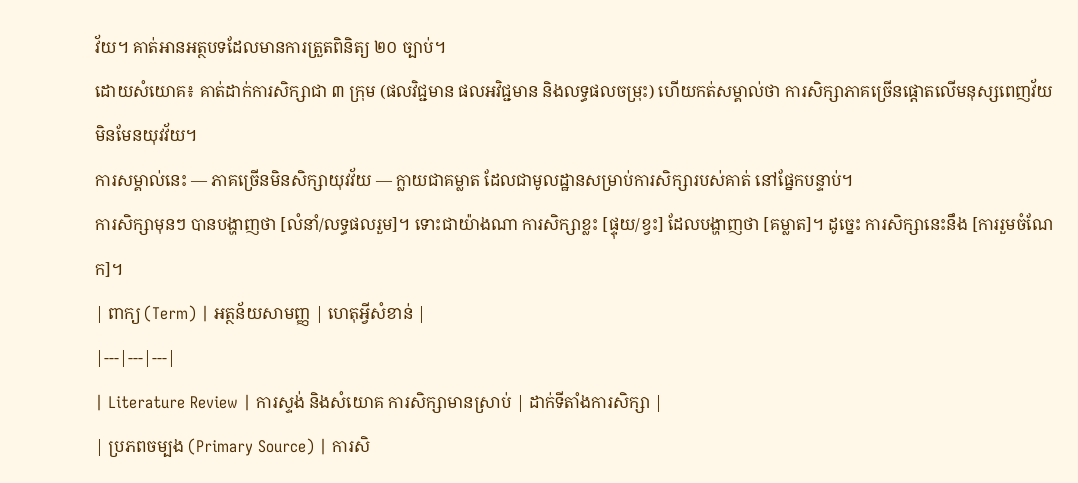វ័យ។ គាត់អានអត្ថបទដែលមានការត្រួតពិនិត្យ ២០ ច្បាប់។
ដោយសំយោគ៖ គាត់ដាក់ការសិក្សាជា ៣ ក្រុម (ផលវិជ្ជមាន ផលអវិជ្ជមាន និងលទ្ធផលចម្រុះ) ហើយកត់សម្គាល់ថា ការសិក្សាភាគច្រើនផ្តោតលើមនុស្សពេញវ័យ មិនមែនយុវវ័យ។
ការសម្គាល់នេះ — ភាគច្រើនមិនសិក្សាយុវវ័យ — ក្លាយជាគម្លាត ដែលជាមូលដ្ឋានសម្រាប់ការសិក្សារបស់គាត់ នៅផ្នែកបន្ទាប់។
ការសិក្សាមុនៗ បានបង្ហាញថា [លំនាំ/លទ្ធផលរួម]។ ទោះជាយ៉ាងណា ការសិក្សាខ្លះ [ផ្ទុយ/ខ្វះ] ដែលបង្ហាញថា [គម្លាត]។ ដូច្នេះ ការសិក្សានេះនឹង [ការរួមចំណែក]។
| ពាក្យ (Term) | អត្ថន័យសាមញ្ញ | ហេតុអ្វីសំខាន់ |
|---|---|---|
| Literature Review | ការស្ទង់ និងសំយោគ ការសិក្សាមានស្រាប់ | ដាក់ទីតាំងការសិក្សា |
| ប្រភពចម្បង (Primary Source) | ការសិ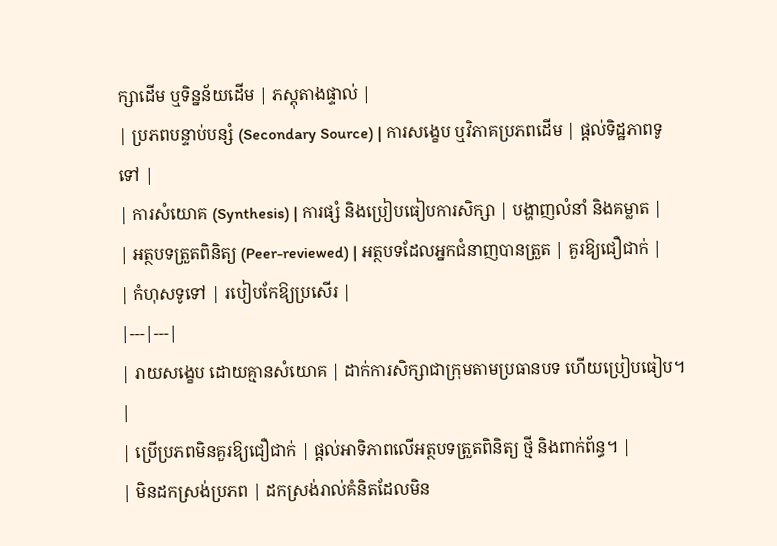ក្សាដើម ឬទិន្នន័យដើម | ភស្តុតាងផ្ទាល់ |
| ប្រភពបន្ទាប់បន្សំ (Secondary Source) | ការសង្ខេប ឬវិភាគប្រភពដើម | ផ្តល់ទិដ្ឋភាពទូទៅ |
| ការសំយោគ (Synthesis) | ការផ្សំ និងប្រៀបធៀបការសិក្សា | បង្ហាញលំនាំ និងគម្លាត |
| អត្ថបទត្រួតពិនិត្យ (Peer-reviewed) | អត្ថបទដែលអ្នកជំនាញបានត្រួត | គួរឱ្យជឿជាក់ |
| កំហុសទូទៅ | របៀបកែឱ្យប្រសើរ |
|---|---|
| រាយសង្ខេប ដោយគ្មានសំយោគ | ដាក់ការសិក្សាជាក្រុមតាមប្រធានបទ ហើយប្រៀបធៀប។ |
| ប្រើប្រភពមិនគួរឱ្យជឿជាក់ | ផ្តល់អាទិភាពលើអត្ថបទត្រួតពិនិត្យ ថ្មី និងពាក់ព័ន្ធ។ |
| មិនដកស្រង់ប្រភព | ដកស្រង់រាល់គំនិតដែលមិន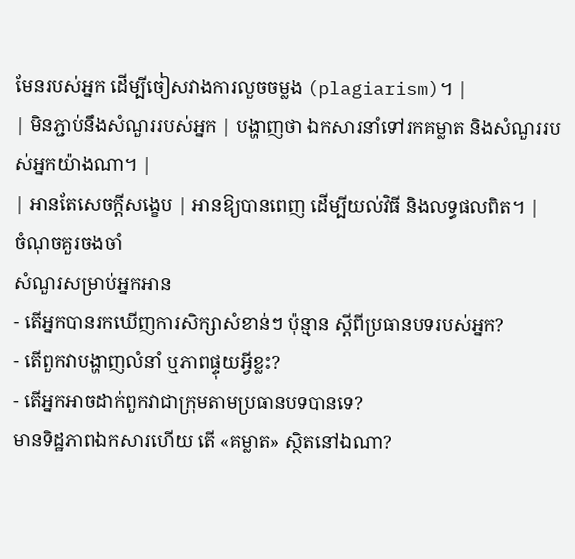មែនរបស់អ្នក ដើម្បីចៀសវាងការលួចចម្លង (plagiarism)។ |
| មិនភ្ជាប់នឹងសំណួររបស់អ្នក | បង្ហាញថា ឯកសារនាំទៅរកគម្លាត និងសំណួររបស់អ្នកយ៉ាងណា។ |
| អានតែសេចក្តីសង្ខេប | អានឱ្យបានពេញ ដើម្បីយល់វិធី និងលទ្ធផលពិត។ |
ចំណុចគួរចងចាំ
សំណួរសម្រាប់អ្នកអាន
- តើអ្នកបានរកឃើញការសិក្សាសំខាន់ៗ ប៉ុន្មាន ស្តីពីប្រធានបទរបស់អ្នក?
- តើពួកវាបង្ហាញលំនាំ ឬភាពផ្ទុយអ្វីខ្លះ?
- តើអ្នកអាចដាក់ពួកវាជាក្រុមតាមប្រធានបទបានទេ?
មានទិដ្ឋភាពឯកសារហើយ តើ «គម្លាត» ស្ថិតនៅឯណា?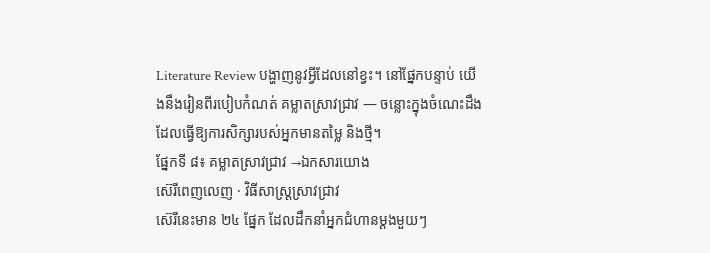Literature Review បង្ហាញនូវអ្វីដែលនៅខ្វះ។ នៅផ្នែកបន្ទាប់ យើងនឹងរៀនពីរបៀបកំណត់ គម្លាតស្រាវជ្រាវ — ចន្លោះក្នុងចំណេះដឹង ដែលធ្វើឱ្យការសិក្សារបស់អ្នកមានតម្លៃ និងថ្មី។
ផ្នែកទី ៨៖ គម្លាតស្រាវជ្រាវ →ឯកសារយោង
ស៊េរីពេញលេញ · វិធីសាស្ត្រស្រាវជ្រាវ
ស៊េរីនេះមាន ២៤ ផ្នែក ដែលដឹកនាំអ្នកជំហានម្តងមួយៗ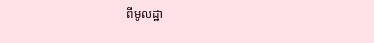ពីមូលដ្ឋា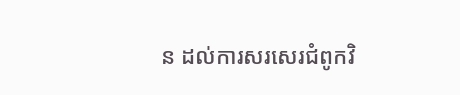ន ដល់ការសរសេរជំពូកវិ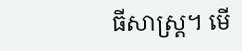ធីសាស្ត្រ។ មើ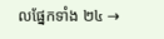លផ្នែកទាំង ២៤ →